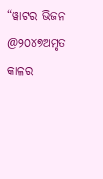“ୱାଟର ଭିଜନ @୨୦୪୭ଅମୃତ କାଳର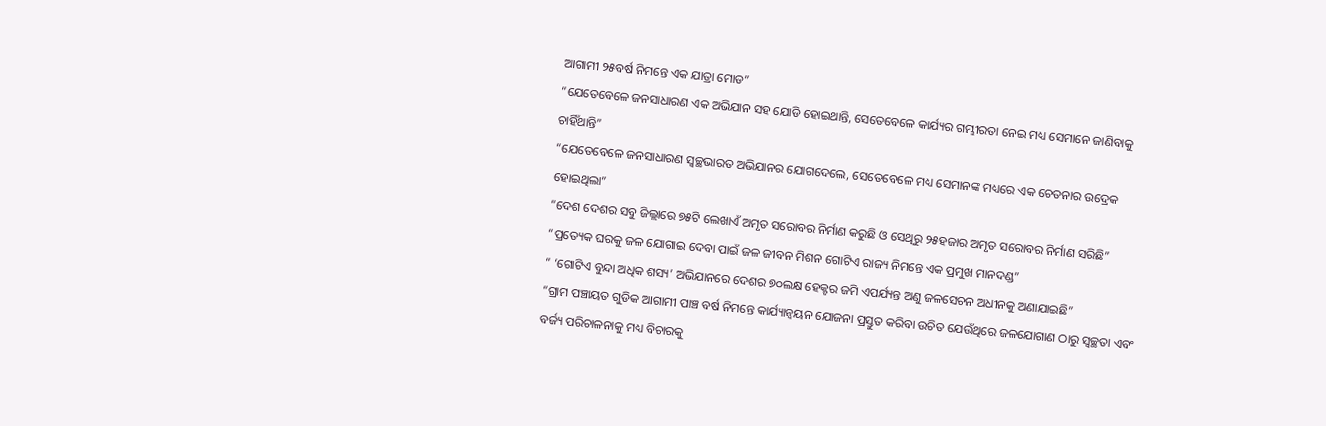ଆଗାମୀ ୨୫ବର୍ଷ ନିମନ୍ତେ ଏକ ଯାତ୍ରା ମୋଡ”
“ଯେତେବେଳେ ଜନସାଧାରଣ ଏକ ଅଭିଯାନ ସହ ଯୋଡି ହୋଇଥାନ୍ତି, ସେତେବେଳେ କାର୍ଯ୍ୟର ଗମ୍ଭୀରତା ନେଇ ମଧ୍ୟ ସେମାନେ ଜାଣିବାକୁ ଚାହିଁଥାନ୍ତି”
“ଯେତେବେଳେ ଜନସାଧାରଣ ସ୍ୱଚ୍ଛଭାରତ ଅଭିଯାନର ଯୋଗଦେଲେ, ସେତେବେଳେ ମଧ୍ୟ ସେମାନଙ୍କ ମଧ୍ୟରେ ଏକ ଚେତନାର ଉଦ୍ରେକ ହୋଇଥିଲା”
“ଦେଶ ଦେଶର ସବୁ ଜିଲ୍ଲାରେ ୭୫ଟି ଲେଖାଏଁ ଅମୃତ ସରୋବର ନିର୍ମାଣ କରୁଛି ଓ ସେଥିରୁ ୨୫ହଜାର ଅମୃତ ସରୋବର ନିର୍ମାଣ ସରିଛି”
“ପ୍ରତ୍ୟେକ ଘରକୁ ଜଳ ଯୋଗାଇ ଦେବା ପାଇଁ ଜଳ ଜୀବନ ମିଶନ ଗୋଟିଏ ରାଜ୍ୟ ନିମନ୍ତେ ଏକ ପ୍ରମୁଖ ମାନଦଣ୍ଡ”
“ ‘ଗୋଟିଏ ବୁନ୍ଦା ଅଧିକ ଶସ୍ୟ’ ଅଭିଯାନରେ ଦେଶର ୭୦ଲକ୍ଷ ହେକ୍ଟର ଜମି ଏପର୍ଯ୍ୟନ୍ତ ଅଣୁ ଜଳସେଚନ ଅଧୀନକୁ ଅଣାଯାଇଛି”
“ଗ୍ରାମ ପଞ୍ଚାୟତ ଗୁଡିକ ଆଗାମୀ ପାଞ୍ଚ ବର୍ଷ ନିମନ୍ତେ କାର୍ଯ୍ୟାନ୍ୱୟନ ଯୋଜନା ପ୍ରସ୍ତୁତ କରିବା ଉଚିତ ଯେଉଁଥିରେ ଜଳଯୋଗାଣ ଠାରୁ ସ୍ୱଚ୍ଛତା ଏବଂ ବର୍ଜ୍ୟ ପରିଚାଳନାକୁ ମଧ୍ୟ ବିଚାରକୁ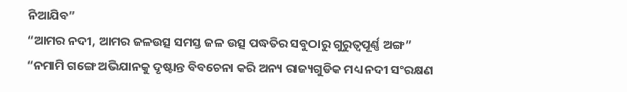ନିଆଯିବ”
“ଆମର ନଦୀ, ଆମର ଜଳଉତ୍ସ ସମସ୍ତ ଜଳ ଉତ୍ସ ପଦ୍ଧତିର ସବୁଠାରୁ ଗୁରୁତ୍ୱପୂର୍ଣ୍ଣ ଅଙ୍ଗ”
“ନମାମି ଗଙ୍ଗେ ଅଭିଯାନକୁ ଦୃଷ୍ଟାନ୍ତ ବିବଚେନା କରି ଅନ୍ୟ ରାଜ୍ୟଗୁଡିକ ମଧ୍ୟ ନଦୀ ସଂରକ୍ଷଣ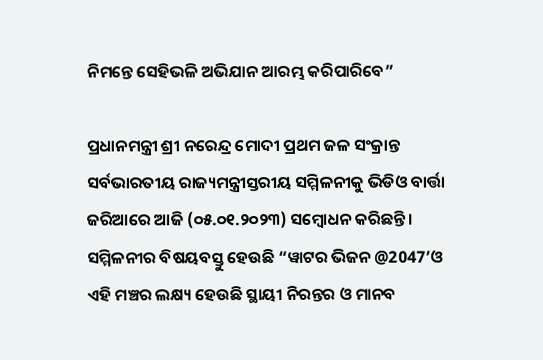ନିମନ୍ତେ ସେହିଭଳି ଅଭିଯାନ ଆରମ୍ଭ କରିପାରିବେ”

ପ୍ରଧାନମନ୍ତ୍ରୀ ଶ୍ରୀ ନରେନ୍ଦ୍ର ମୋଦୀ ପ୍ରଥମ ଜଳ ସଂକ୍ରାନ୍ତ ସର୍ବଭାରତୀୟ ରାଜ୍ୟମନ୍ତ୍ରୀସ୍ତରୀୟ ସମ୍ମିଳନୀକୁ ଭିଡିଓ ବାର୍ତ୍ତା ଜରିଆରେ ଆଜି (୦୫.୦୧.୨୦୨୩) ସମ୍ବୋଧନ କରିଛନ୍ତି । ସମ୍ମିଳନୀର ବିଷୟବସ୍ତୁ ହେଉଛି “ୱାଟର ଭିଜନ @2047’ଓ ଏହି ମଞ୍ଚର ଲକ୍ଷ୍ୟ ହେଉଛି ସ୍ଥାୟୀ ନିରନ୍ତର ଓ ମାନବ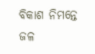ବିକାଶ ନିମନ୍ତେ ଜଳ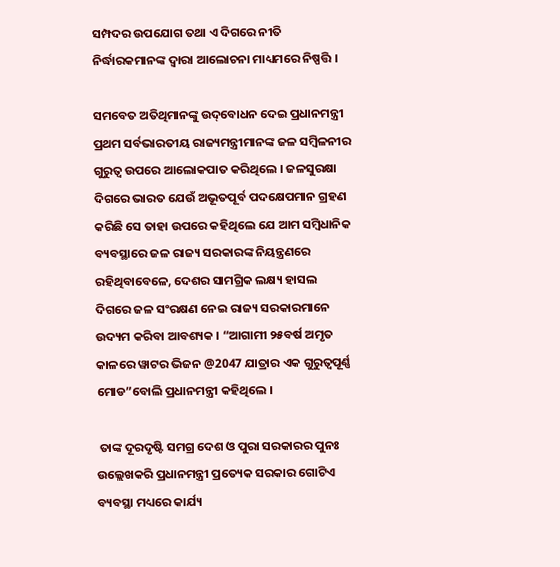ସମ୍ପଦର ଉପଯୋଗ ତଥା ଏ ଦିଗରେ ନୀତି ନିର୍ଦ୍ଧାରକମାନଙ୍କ ଦ୍ୱାରା ଆଲୋଚନା ମାଧ୍ୟମରେ ନିଷ୍ପତ୍ତି ।

ସମବେତ ଅତିଥିମାନଙ୍କୁ ଉଦ୍‌ବୋଧନ ଦେଇ ପ୍ରଧାନମନ୍ତ୍ରୀ ପ୍ରଥମ ସର୍ବଭାରତୀୟ ରାଜ୍ୟମନ୍ତ୍ରୀମାନଙ୍କ ଜଳ ସମ୍ବିଳନୀର ଗୁରୁତ୍ୱ ଉପରେ ଆଲୋକପାତ କରିଥିଲେ । ଜଳସୁରକ୍ଷା ଦିଗରେ ଭାରତ ଯେଉଁ ଅଭୂତପୂର୍ବ ପଦକ୍ଷେପମାନ ଗ୍ରହଣ କରିଛି ସେ ତାହା ଉପରେ କହିଥିଲେ ଯେ ଆମ ସମ୍ବିଧାନିକ ବ୍ୟବସ୍ଥାରେ ଜଳ ରାଜ୍ୟ ସରକାରଙ୍କ ନିୟନ୍ତ୍ରଣରେ ରହିଥିବାବେଳେ, ଦେଶର ସାମଗ୍ରିକ ଲକ୍ଷ୍ୟ ହାସଲ ଦିଗରେ ଜଳ ସଂରକ୍ଷଣ ନେଇ ରାଜ୍ୟ ସରକାରମାନେ ଉଦ୍ୟମ କରିବା ଆବଶ୍ୟକ । “ଆଗାମୀ ୨୫ବର୍ଷ ଅମୃତ କାଳରେ ୱାଟର ଭିଜନ @2047 ଯାତ୍ରାର ଏକ ଗୁରୁତ୍ୱପୂର୍ଣ୍ଣ ମୋଡ”ବୋଲି ପ୍ରଧାନମନ୍ତ୍ରୀ କହିଥିଲେ ।

 ତାଙ୍କ ଦୂରଦୃଷ୍ଟି ସମଗ୍ର ଦେଶ ଓ ପୁରା ସରକାରର ପୁନଃ ଉଲ୍ଲେଖକରି ପ୍ରଧାନମନ୍ତ୍ରୀ ପ୍ରତ୍ୟେକ ସରକାର ଗୋଟିଏ ବ୍ୟବସ୍ଥା ମଧ୍ୟରେ କାର୍ଯ୍ୟ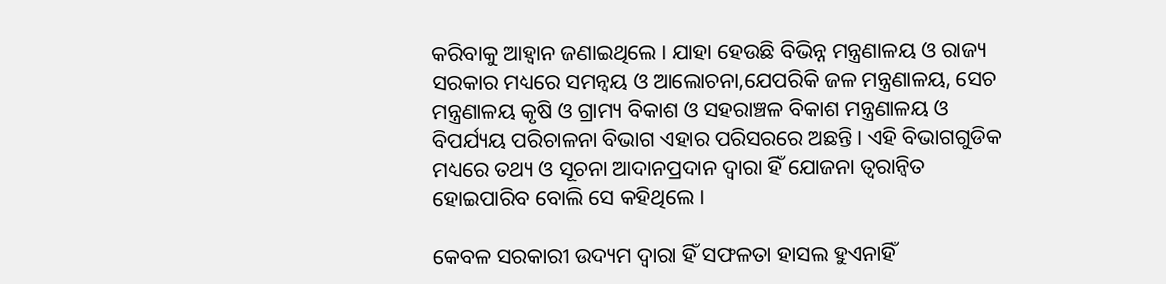କରିବାକୁ ଆହ୍ୱାନ ଜଣାଇଥିଲେ । ଯାହା ହେଉଛି ବିଭିନ୍ନ ମନ୍ତ୍ରଣାଳୟ ଓ ରାଜ୍ୟ ସରକାର ମଧ୍ୟରେ ସମନ୍ୱୟ ଓ ଆଲୋଚନା,ଯେପରିକି ଜଳ ମନ୍ତ୍ରଣାଳୟ, ସେଚ ମନ୍ତ୍ରଣାଳୟ କୃଷି ଓ ଗ୍ରାମ୍ୟ ବିକାଶ ଓ ସହରାଞ୍ଚଳ ବିକାଶ ମନ୍ତ୍ରଣାଳୟ ଓ ବିପର୍ଯ୍ୟୟ ପରିଚାଳନା ବିଭାଗ ଏହାର ପରିସରରେ ଅଛନ୍ତି। ଏହି ବିଭାଗଗୁଡିକ ମଧ୍ୟରେ ତଥ୍ୟ ଓ ସୂଚନା ଆଦାନପ୍ରଦାନ ଦ୍ୱାରା ହିଁ ଯୋଜନା ତ୍ୱରାନ୍ୱିତ ହୋଇପାରିବ ବୋଲି ସେ କହିଥିଲେ ।

କେବଳ ସରକାରୀ ଉଦ୍ୟମ ଦ୍ୱାରା ହିଁ ସଫଳତା ହାସଲ ହୁଏନାହିଁ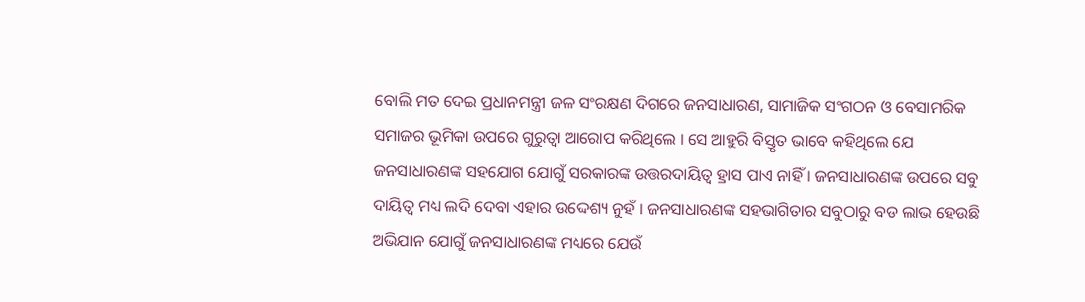ବୋଲି ମତ ଦେଇ ପ୍ରଧାନମନ୍ତ୍ରୀ ଜଳ ସଂରକ୍ଷଣ ଦିଗରେ ଜନସାଧାରଣ, ସାମାଜିକ ସଂଗଠନ ଓ ବେସାମରିକ ସମାଜର ଭୂମିକା ଉପରେ ଗୁରୁତ୍ୱା ଆରୋପ କରିଥିଲେ । ସେ ଆହୁରି ବିସ୍ତୃତ ଭାବେ କହିଥିଲେ ଯେ ଜନସାଧାରଣଙ୍କ ସହଯୋଗ ଯୋଗୁଁ ସରକାରଙ୍କ ଉତ୍ତରଦାୟିତ୍ୱ ହ୍ରାସ ପାଏ ନାହିଁ । ଜନସାଧାରଣଙ୍କ ଉପରେ ସବୁ ଦାୟିତ୍ୱ ମଧ୍ୟ ଲଦି ଦେବା ଏହାର ଉଦ୍ଦେଶ୍ୟ ନୁହଁ । ଜନସାଧାରଣଙ୍କ ସହଭାଗିତାର ସବୁଠାରୁ ବଡ ଲାଭ ହେଉଛି ଅଭିଯାନ ଯୋଗୁଁ ଜନସାଧାରଣଙ୍କ ମଧ୍ୟରେ ଯେଉଁ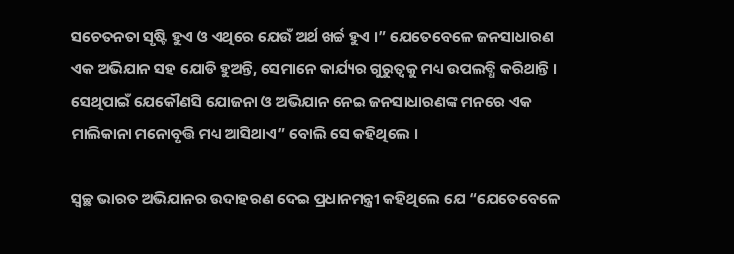ସଚେତନତା ସୃଷ୍ଟି ହୁଏ ଓ ଏଥିରେ ଯେଉଁ ଅର୍ଥ ଖର୍ଚ୍ଚ ହୁଏ ।” ଯେତେବେଳେ ଜନସାଧାରଣ ଏକ ଅଭିଯାନ ସହ ଯୋଡି ହୁଅନ୍ତି, ସେମାନେ କାର୍ଯ୍ୟର ଗୁରୁତ୍ୱକୁ ମଧ୍ୟ ଉପଲବ୍ଧି କରିଥାନ୍ତି । ସେଥିପାଇଁ ଯେକୌଣସି ଯୋଜନା ଓ ଅଭିଯାନ ନେଇ ଜନସାଧାରଣଙ୍କ ମନରେ ଏକ ମାଲିକାନା ମନୋବୃତ୍ତି ମଧ୍ୟ ଆସିଥାଏ” ବୋଲି ସେ କହିଥିଲେ ।

ସ୍ୱଚ୍ଛ ଭାରତ ଅଭିଯାନର ଉଦାହରଣ ଦେଇ ପ୍ରଧାନମନ୍ତ୍ରୀ କହିଥିଲେ ଯେ “ଯେତେବେଳେ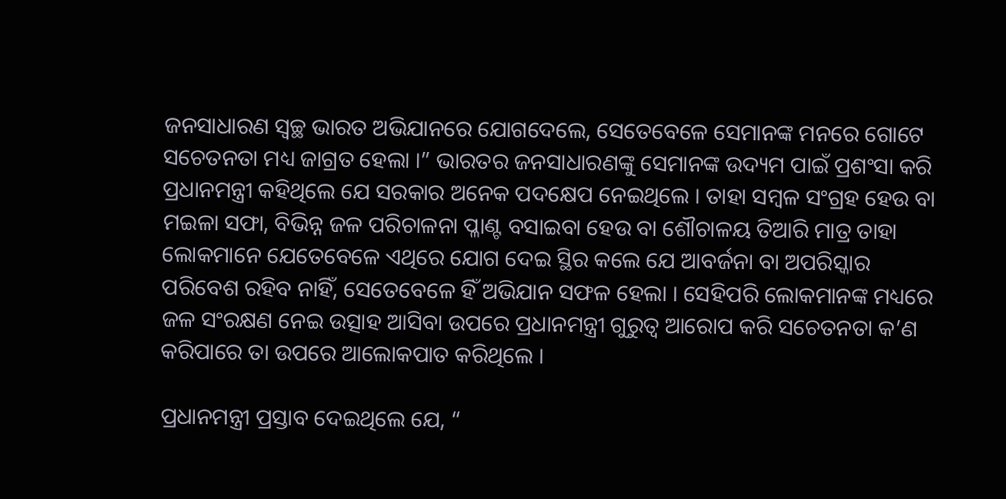ଜନସାଧାରଣ ସ୍ୱଚ୍ଛ ଭାରତ ଅଭିଯାନରେ ଯୋଗଦେଲେ, ସେତେବେଳେ ସେମାନଙ୍କ ମନରେ ଗୋଟେ ସଚେତନତା ମଧ୍ୟ ଜାଗ୍ରତ ହେଲା ।” ଭାରତର ଜନସାଧାରଣଙ୍କୁ ସେମାନଙ୍କ ଉଦ୍ୟମ ପାଇଁ ପ୍ରଶଂସା କରି ପ୍ରଧାନମନ୍ତ୍ରୀ କହିଥିଲେ ଯେ ସରକାର ଅନେକ ପଦକ୍ଷେପ ନେଇଥିଲେ । ତାହା ସମ୍ବଳ ସଂଗ୍ରହ ହେଉ ବା ମଇଳା ସଫା, ବିଭିନ୍ନ ଜଳ ପରିଚାଳନା ପ୍ଳାଣ୍ଟ ବସାଇବା ହେଉ ବା ଶୌଚାଳୟ ତିଆରି ମାତ୍ର ତାହା ଲୋକମାନେ ଯେତେବେଳେ ଏଥିରେ ଯୋଗ ଦେଇ ସ୍ଥିର କଲେ ଯେ ଆବର୍ଜନା ବା ଅପରିସ୍କାର ପରିବେଶ ରହିବ ନାହିଁ, ସେତେବେଳେ ହିଁ ଅଭିଯାନ ସଫଳ ହେଲା । ସେହିପରି ଲୋକମାନଙ୍କ ମଧ୍ୟରେ ଜଳ ସଂରକ୍ଷଣ ନେଇ ଉତ୍ସାହ ଆସିବା ଉପରେ ପ୍ରଧାନମନ୍ତ୍ରୀ ଗୁରୁତ୍ୱ ଆରୋପ କରି ସଚେତନତା କ’ଣ କରିପାରେ ତା ଉପରେ ଆଲୋକପାତ କରିଥିଲେ ।

ପ୍ରଧାନମନ୍ତ୍ରୀ ପ୍ରସ୍ତାବ ଦେଇଥିଲେ ଯେ, “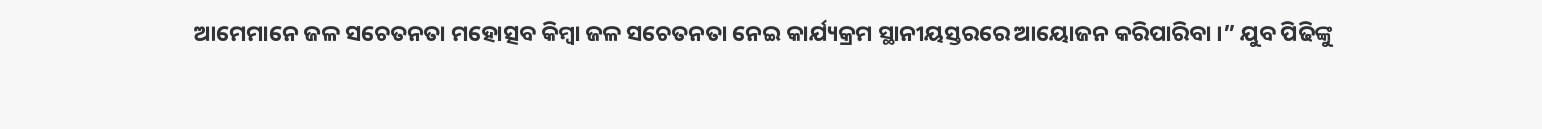ଆମେମାନେ ଜଳ ସଚେତନତା ମହୋତ୍ସବ କିମ୍ବା ଜଳ ସଚେତନତା ନେଇ କାର୍ଯ୍ୟକ୍ରମ ସ୍ଥାନୀୟସ୍ତରରେ ଆୟୋଜନ କରିପାରିବା ।” ଯୁବ ପିଢିଙ୍କୁ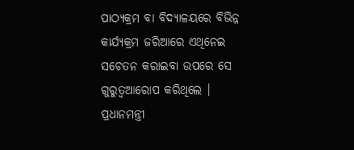ପାଠ୍ୟକ୍ରମ ବା ବିଦ୍ୟାଳୟରେ ବିଭିନ୍ନ କାର୍ଯ୍ୟକ୍ରମ ଜରିଆରେ ଏଥିନେଇ ସଚେତନ କରାଇବା ଉପରେ ସେ ଗୁରୁତ୍ୱଆରୋପ କରିଥିଲେ । ପ୍ରଧାନମନ୍ତ୍ରୀ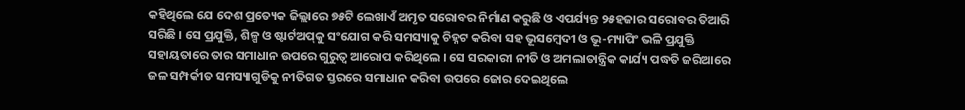କହିଥିଲେ ଯେ ଦେଶ ପ୍ରତ୍ୟେକ ଜିଲ୍ଲାରେ ୭୫ଟି ଲେଖାଏଁ ଅମୃତ ସରୋବର ନିର୍ମାଣ କରୁଛି ଓ ଏପର୍ଯ୍ୟନ୍ତ ୨୫ହଜାର ସରୋବର ତିଆରି ସରିଛି । ସେ ପ୍ରଯୁକ୍ତି, ଶିଳ୍ପ ଓ ଷ୍ଟାର୍ଟଅପ୍‌କୁ ସଂଯୋଗ କରି ସମସ୍ୟାକୁ ଚିହ୍ନଟ କରିବା ସହ ଭୂସମ୍ବେଦୀ ଓ ଭୂ-ମ୍ୟାପିଂ ଭଳି ପ୍ରଯୁକ୍ତି ସହାୟତାରେ ତାର ସମାଧାନ ଉପରେ ଗୁରୁତ୍ୱ ଆରୋପ କରିଥିଲେ । ସେ ସରକାରୀ ନୀତି ଓ ଅମଲାତାନ୍ତ୍ରିକ କାର୍ଯ୍ୟ ପଦ୍ଧତି ଜରିଆରେ ଜଳ ସମ୍ପର୍କୀତ ସମସ୍ୟାଗୁଡିକୁ ନୀତିଗତ ସ୍ତରରେ ସମାଧାନ କରିବା ଉପରେ ଜୋର ଦେଇଥିଲେ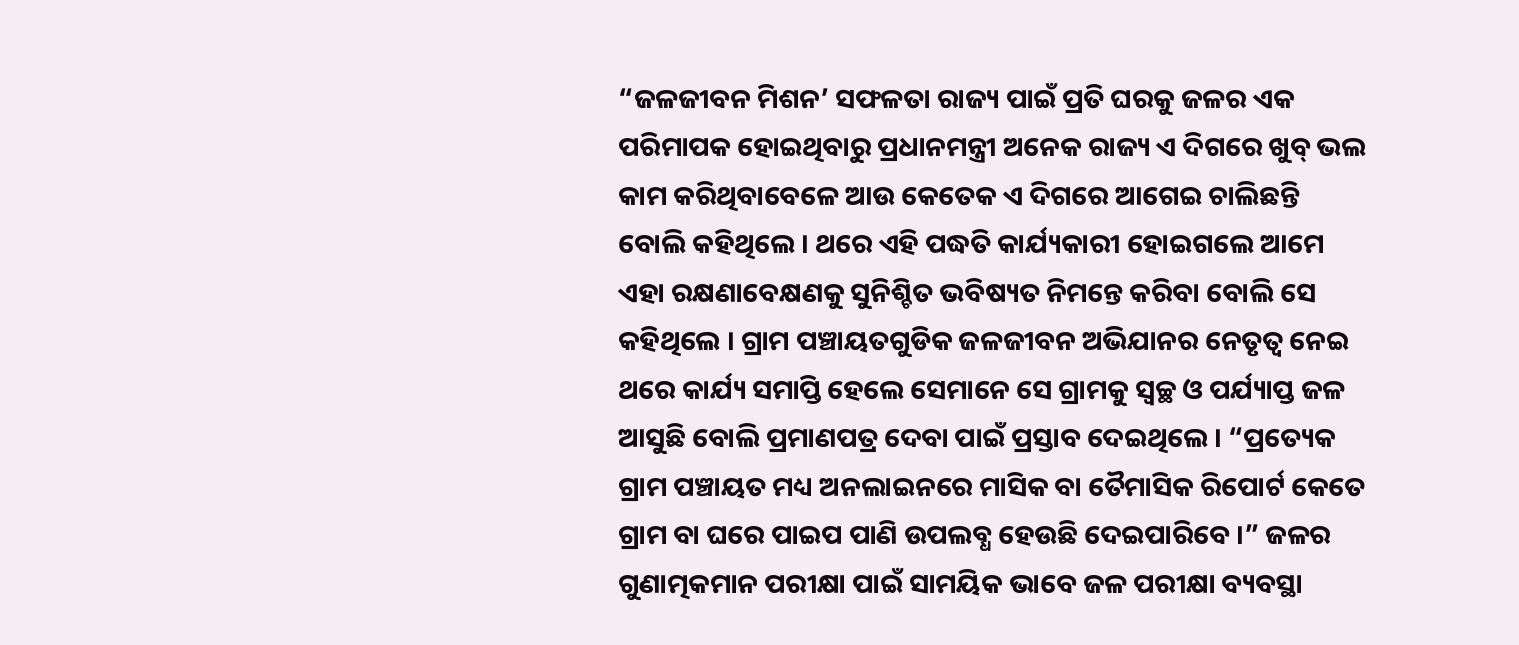“ଜଳଜୀବନ ମିଶନ’ ସଫଳତା ରାଜ୍ୟ ପାଇଁ ପ୍ରତି ଘରକୁ ଜଳର ଏକ ପରିମାପକ ହୋଇଥିବାରୁ ପ୍ରଧାନମନ୍ତ୍ରୀ ଅନେକ ରାଜ୍ୟ ଏ ଦିଗରେ ଖୁବ୍ ଭଲ କାମ କରିଥିବାବେଳେ ଆଉ କେତେକ ଏ ଦିଗରେ ଆଗେଇ ଚାଲିଛନ୍ତି ବୋଲି କହିଥିଲେ । ଥରେ ଏହି ପଦ୍ଧତି କାର୍ଯ୍ୟକାରୀ ହୋଇଗଲେ ଆମେ ଏହା ରକ୍ଷଣାବେକ୍ଷଣକୁ ସୁନିଶ୍ଚିତ ଭବିଷ୍ୟତ ନିମନ୍ତେ କରିବା ବୋଲି ସେ କହିଥିଲେ । ଗ୍ରାମ ପଞ୍ଚାୟତଗୁଡିକ ଜଳଜୀବନ ଅଭିଯାନର ନେତୃତ୍ୱ ନେଇ ଥରେ କାର୍ଯ୍ୟ ସମାପ୍ତି ହେଲେ ସେମାନେ ସେ ଗ୍ରାମକୁ ସ୍ୱଚ୍ଛ ଓ ପର୍ଯ୍ୟାପ୍ତ ଜଳ ଆସୁଛି ବୋଲି ପ୍ରମାଣପତ୍ର ଦେବା ପାଇଁ ପ୍ରସ୍ତାବ ଦେଇଥିଲେ । “ପ୍ରତ୍ୟେକ ଗ୍ରାମ ପଞ୍ଚାୟତ ମଧ୍ୟ ଅନଲାଇନରେ ମାସିକ ବା ତୈମାସିକ ରିପୋର୍ଟ କେତେ ଗ୍ରାମ ବା ଘରେ ପାଇପ ପାଣି ଉପଲବ୍ଧ ହେଉଛି ଦେଇପାରିବେ ।” ଜଳର ଗୁଣାତ୍ମକମାନ ପରୀକ୍ଷା ପାଇଁ ସାମୟିକ ଭାବେ ଜଳ ପରୀକ୍ଷା ବ୍ୟବସ୍ଥା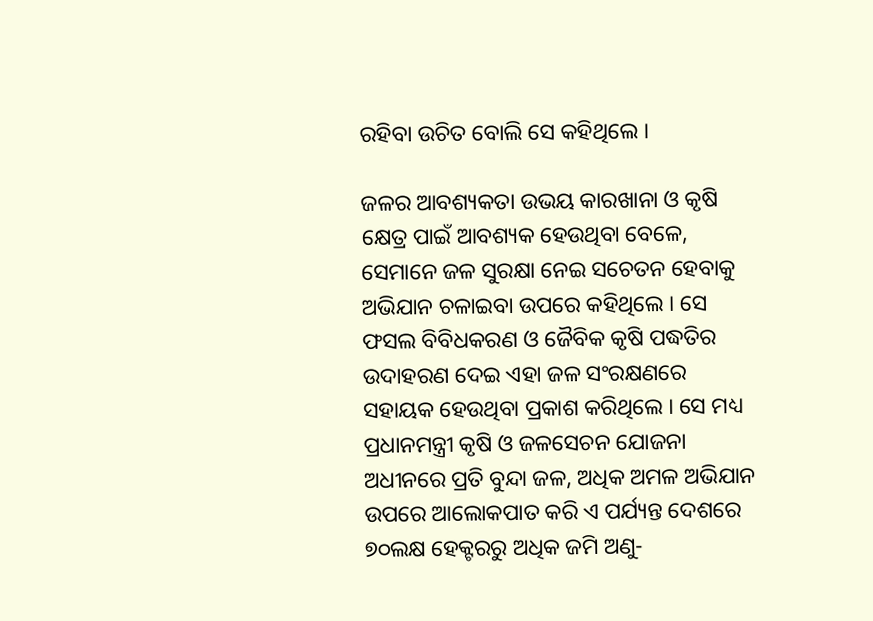ରହିବା ଉଚିତ ବୋଲି ସେ କହିଥିଲେ ।

ଜଳର ଆବଶ୍ୟକତା ଉଭୟ କାରଖାନା ଓ କୃଷି କ୍ଷେତ୍ର ପାଇଁ ଆବଶ୍ୟକ ହେଉଥିବା ବେଳେ, ସେମାନେ ଜଳ ସୁରକ୍ଷା ନେଇ ସଚେତନ ହେବାକୁ ଅଭିଯାନ ଚଳାଇବା ଉପରେ କହିଥିଲେ । ସେ ଫସଲ ବିବିଧକରଣ ଓ ଜୈବିକ କୃଷି ପଦ୍ଧତିର ଉଦାହରଣ ଦେଇ ଏହା ଜଳ ସଂରକ୍ଷଣରେ ସହାୟକ ହେଉଥିବା ପ୍ରକାଶ କରିଥିଲେ । ସେ ମଧ୍ୟ ପ୍ରଧାନମନ୍ତ୍ରୀ କୃଷି ଓ ଜଳସେଚନ ଯୋଜନା ଅଧୀନରେ ପ୍ରତି ବୁନ୍ଦା ଜଳ, ଅଧିକ ଅମଳ ଅଭିଯାନ ଉପରେ ଆଲୋକପାତ କରି ଏ ପର୍ଯ୍ୟନ୍ତ ଦେଶରେ ୭୦ଲକ୍ଷ ହେକ୍ଟରରୁ ଅଧିକ ଜମି ଅଣୁ-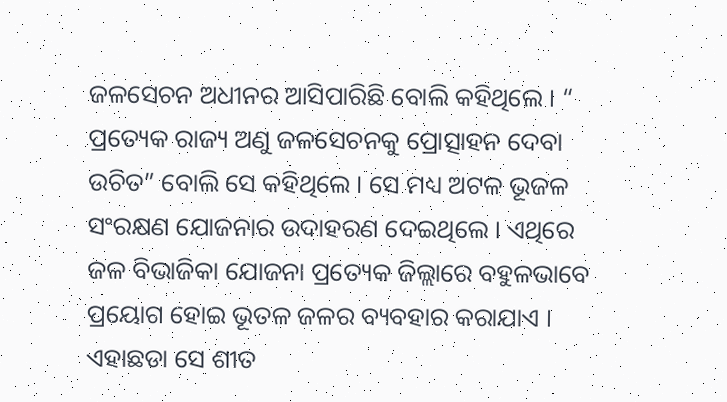ଜଳସେଚନ ଅଧୀନର ଆସିପାରିଛି ବୋଲି କହିଥିଲେ । “ ପ୍ରତ୍ୟେକ ରାଜ୍ୟ ଅଣୁ ଜଳସେଚନକୁ ପ୍ରୋତ୍ସାହନ ଦେବା ଉଚିତ” ବୋଲି ସେ କହିଥିଲେ । ସେ ମଧ୍ୟ ଅଟଳ ଭୂଜଳ ସଂରକ୍ଷଣ ଯୋଜନାର ଉଦାହରଣ ଦେଇଥିଲେ । ଏଥିରେ ଜଳ ବିଭାଜିକା ଯୋଜନା ପ୍ରତ୍ୟେକ ଜିଲ୍ଲାରେ ବହୁଳଭାବେ ପ୍ରୟୋଗ ହୋଇ ଭୂତଳ ଜଳର ବ୍ୟବହାର କରାଯାଏ । ଏହାଛଡା ସେ ଶୀତ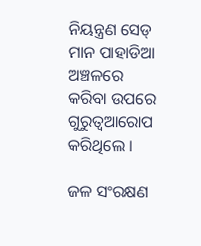ନିୟନ୍ତ୍ରଣ ସେଡ୍ ମାନ ପାହାଡିଆ ଅଞ୍ଚଳରେ କରିବା ଉପରେ ଗୁରୁତ୍ୱଆରୋପ କରିଥିଲେ ।

ଜଳ ସଂରକ୍ଷଣ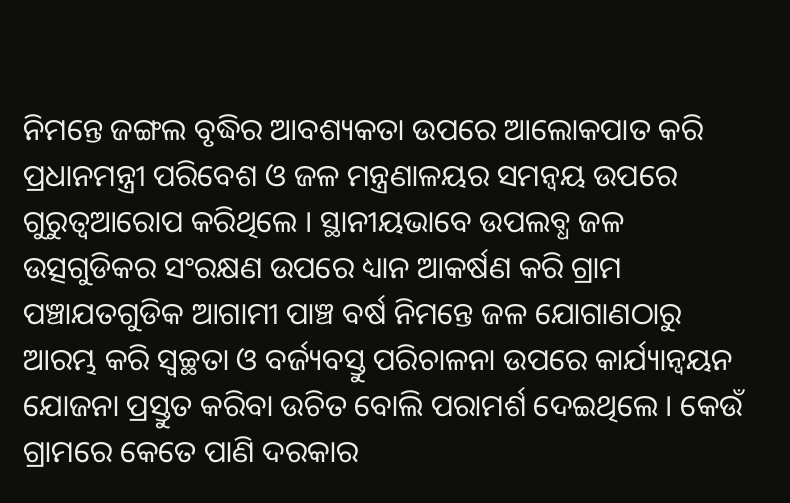ନିମନ୍ତେ ଜଙ୍ଗଲ ବୃଦ୍ଧିର ଆବଶ୍ୟକତା ଉପରେ ଆଲୋକପାତ କରି ପ୍ରଧାନମନ୍ତ୍ରୀ ପରିବେଶ ଓ ଜଳ ମନ୍ତ୍ରଣାଳୟର ସମନ୍ୱୟ ଉପରେ ଗୁରୁତ୍ୱଆରୋପ କରିଥିଲେ । ସ୍ଥାନୀୟଭାବେ ଉପଲବ୍ଧ ଜଳ ଉତ୍ସଗୁଡିକର ସଂରକ୍ଷଣ ଉପରେ ଧ୍ୟାନ ଆକର୍ଷଣ କରି ଗ୍ରାମ ପଞ୍ଚାଯତଗୁଡିକ ଆଗାମୀ ପାଞ୍ଚ ବର୍ଷ ନିମନ୍ତେ ଜଳ ଯୋଗାଣଠାରୁ ଆରମ୍ଭ କରି ସ୍ୱଚ୍ଛତା ଓ ବର୍ଜ୍ୟବସ୍ତୁ ପରିଚାଳନା ଉପରେ କାର୍ଯ୍ୟାନ୍ୱୟନ ଯୋଜନା ପ୍ରସ୍ତୁତ କରିବା ଉଚିତ ବୋଲି ପରାମର୍ଶ ଦେଇଥିଲେ । କେଉଁ ଗ୍ରାମରେ କେତେ ପାଣି ଦରକାର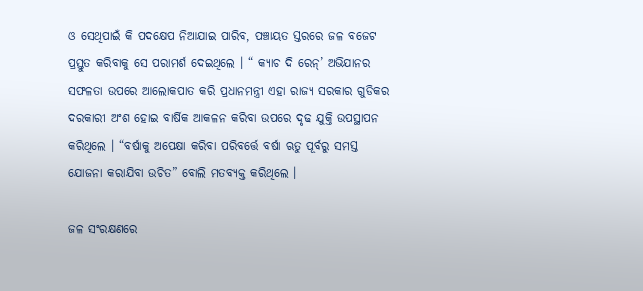ଓ ସେଥିପାଇଁ କି ପଦକ୍ଷେପ ନିଆଯାଇ ପାରିବ, ପଞ୍ଚାୟତ ସ୍ତରରେ ଜଳ ବଜେଟ ପ୍ରସ୍ତୁତ କରିବାକୁ ସେ ପରାମର୍ଶ ଦେଇଥିଲେ । “ କ୍ୟାଚ ଦି ରେନ୍‌’ ଅଭିଯାନର ସଫଳତା ଉପରେ ଆଲୋକପାତ କରି ପ୍ରଧାନମନ୍ତ୍ରୀ ଏହା ରାଜ୍ୟ ସରକାର ଗୁଡିକର ଦରକାରୀ ଅଂଶ ହୋଇ ବାର୍ଷିକ ଆକଳନ କରିବା ଉପରେ ଦୃଢ ଯୁକ୍ତି ଉପସ୍ଥାପନ କରିଥିଲେ । “ବର୍ଷାକୁ ଅପେକ୍ଷା କରିବା ପରିବର୍ତ୍ତେ ବର୍ଷା ଋତୁ ପୂର୍ବରୁ ସମସ୍ତ ଯୋଜନା କରାଯିବା ଉଚିତ” ବୋଲି ମତବ୍ୟକ୍ତ କରିଥିଲେ ।

ଜଳ ସଂରକ୍ଷଣରେ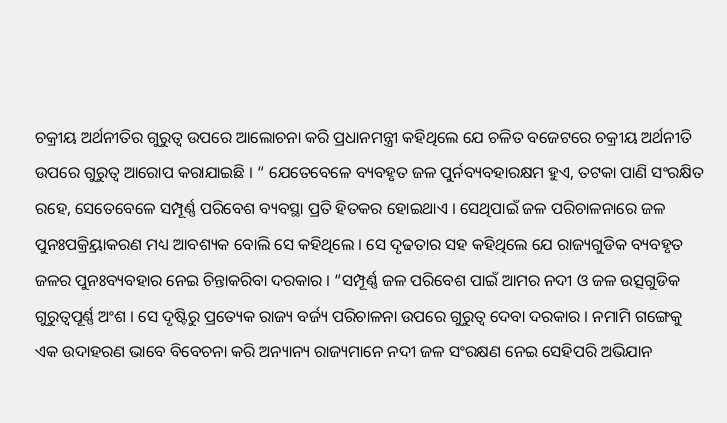ଚକ୍ରୀୟ ଅର୍ଥନୀତିର ଗୁରୁତ୍ୱ ଉପରେ ଆଲୋଚନା କରି ପ୍ରଧାନମନ୍ତ୍ରୀ କହିଥିଲେ ଯେ ଚଳିତ ବଜେଟରେ ଚକ୍ରୀୟ ଅର୍ଥନୀତି ଉପରେ ଗୁରୁତ୍ୱ ଆରୋପ କରାଯାଇଛି । “ ଯେତେବେଳେ ବ୍ୟବହୃତ ଜଳ ପୁର୍ନବ୍ୟବହାରକ୍ଷମ ହୁଏ, ତଟକା ପାଣି ସଂରକ୍ଷିତ ରହେ, ସେତେବେଳେ ସମ୍ପୂର୍ଣ୍ଣ ପରିବେଶ ବ୍ୟବସ୍ଥା ପ୍ରତି ହିତକର ହୋଇଥାଏ । ସେଥିପାଇଁ ଜଳ ପରିଚାଳନାରେ ଜଳ ପୁନଃପକ୍ର୍ରିୟାକରଣ ମଧ୍ୟ ଆବଶ୍ୟକ ବୋଲି ସେ କହିଥିଲେ । ସେ ଦୃଢତାର ସହ କହିଥିଲେ ଯେ ରାଜ୍ୟଗୁଡିକ ବ୍ୟବହୃତ ଜଳର ପୁନଃବ୍ୟବହାର ନେଇ ଚିନ୍ତାକରିବା ଦରକାର । “ସମ୍ପୂର୍ଣ୍ଣ ଜଳ ପରିବେଶ ପାଇଁ ଆମର ନଦୀ ଓ ଜଳ ଉତ୍ସଗୁଡିକ ଗୁରୁତ୍ୱପୂର୍ଣ୍ଣ ଅଂଶ । ସେ ଦୃଷ୍ଟିରୁ ପ୍ରତ୍ୟେକ ରାଜ୍ୟ ବର୍ଜ୍ୟ ପରିଚାଳନା ଉପରେ ଗୁରୁତ୍ୱ ଦେବା ଦରକାର । ନମାମି ଗଙ୍ଗେକୁ ଏକ ଉଦାହରଣ ଭାବେ ବିବେଚନା କରି ଅନ୍ୟାନ୍ୟ ରାଜ୍ୟମାନେ ନଦୀ ଜଳ ସଂରକ୍ଷଣ ନେଇ ସେହିପରି ଅଭିଯାନ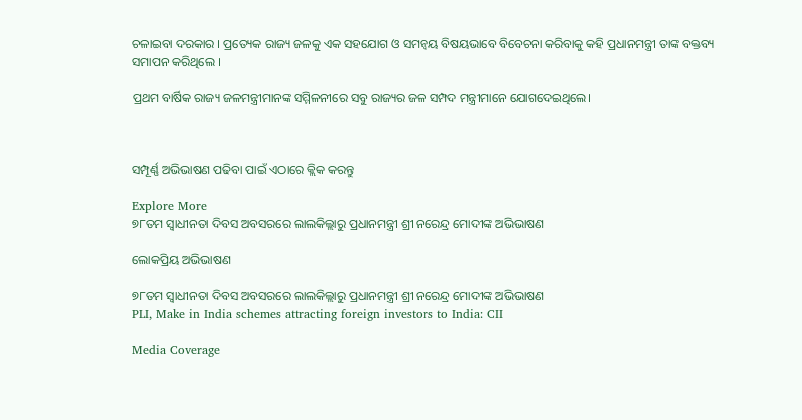ଚଳାଇବା ଦରକାର । ପ୍ରତ୍ୟେକ ରାଜ୍ୟ ଜଳକୁ ଏକ ସହଯୋଗ ଓ ସମନ୍ୱୟ ବିଷୟଭାବେ ବିବେଚନା କରିବାକୁ କହି ପ୍ରଧାନମନ୍ତ୍ରୀ ତାଙ୍କ ବକ୍ତବ୍ୟ ସମାପନ କରିଥିଲେ ।

ପ୍ରଥମ ବାର୍ଷିକ ରାଜ୍ୟ ଜଳମନ୍ତ୍ରୀମାନଙ୍କ ସମ୍ମିଳନୀରେ ସବୁ ରାଜ୍ୟର ଜଳ ସମ୍ପଦ ମନ୍ତ୍ରୀମାନେ ଯୋଗଦେଇଥିଲେ।



ସମ୍ପୂର୍ଣ୍ଣ ଅଭିଭାଷଣ ପଢିବା ପାଇଁ ଏଠାରେ କ୍ଲିକ କରନ୍ତୁ

Explore More
୭୮ତମ ସ୍ୱାଧୀନତା ଦିବସ ଅବସରରେ ଲାଲକିଲ୍ଲାରୁ ପ୍ରଧାନମନ୍ତ୍ରୀ ଶ୍ରୀ ନରେନ୍ଦ୍ର ମୋଦୀଙ୍କ ଅଭିଭାଷଣ

ଲୋକପ୍ରିୟ ଅଭିଭାଷଣ

୭୮ତମ ସ୍ୱାଧୀନତା ଦିବସ ଅବସରରେ ଲାଲକିଲ୍ଲାରୁ ପ୍ରଧାନମନ୍ତ୍ରୀ ଶ୍ରୀ ନରେନ୍ଦ୍ର ମୋଦୀଙ୍କ ଅଭିଭାଷଣ
PLI, Make in India schemes attracting foreign investors to India: CII

Media Coverage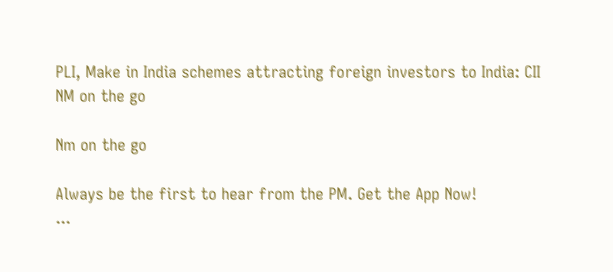PLI, Make in India schemes attracting foreign investors to India: CII
NM on the go

Nm on the go

Always be the first to hear from the PM. Get the App Now!
...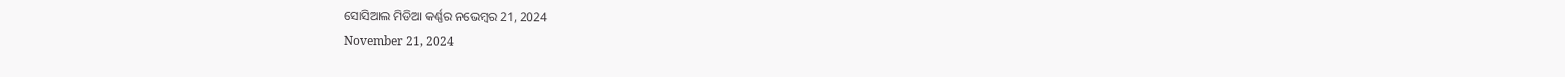ସୋସିଆଲ ମିଡିଆ କର୍ଣ୍ଣର ନଭେମ୍ବର 21, 2024
November 21, 2024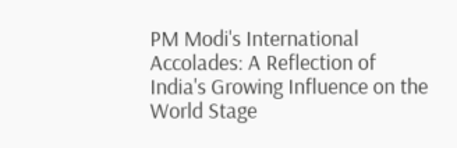PM Modi's International Accolades: A Reflection of India's Growing Influence on the World Stage